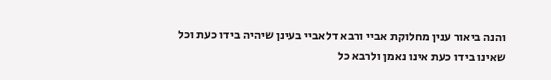והנה ביאור ענין מחלוקת אביי ורבא דלאביי בעינן שיהיה בידו כעת וכל שאינו בידו כעת אינו נאמן ולרבא כל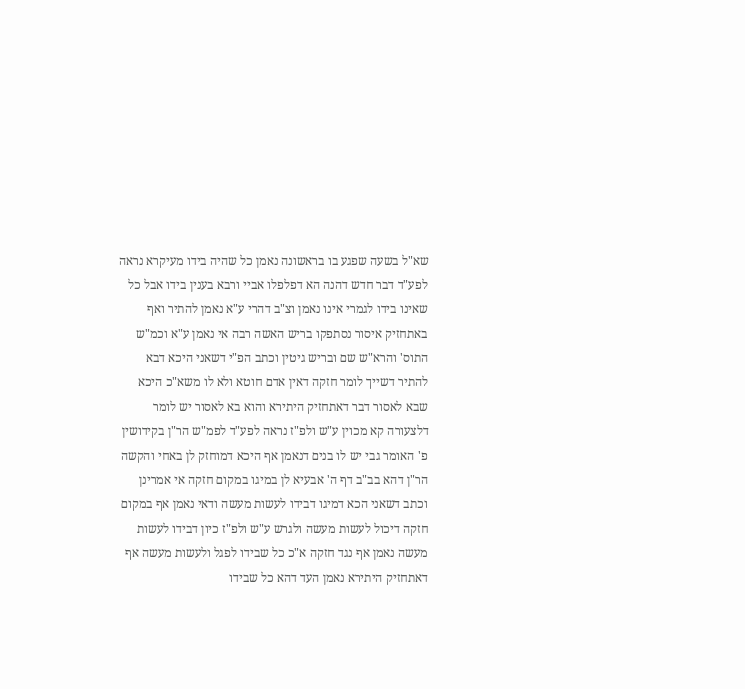שא"ל בשעה שפגע בו בראשונה נאמן כל שהיה בידו מעיקרא נראה לפע"ד דבר חדש דהנה הא דפלפלו אביי ורבא בענין בידו אבל כל שאינו בידו לגמרי אינו נאמן וצ"ב דהרי ע"א נאמן להתיר ואף באתחזיק איסור נסתפקו בריש האשה רבה אי נאמן ע"א וכמ"ש התוס' והרא"ש שם ובריש גיטין וכתב הפ"י דשאני היכא דבא להתיר דשייך לומר חזקה דאין אדם חוטא ולא לו משא"כ היכא שבא לאסור דבר דאתחזיק היתירא והוא בא לאסור יש לומר דלצעורה קא מכוין ע"ש ולפ"ז נראה לפע"ד לפמ"ש הר"ן בקידושין פ' האומר גבי יש לו בנים דנאמן אף היכא דמוחזק לן באחי והקשה הר"ן דהא בב"ב דף ה' אבעיא לן במיגו במקום חזקה אי אמרינן וכתב דשאני הכא דמיגו דבידו לעשות מעשה ודאי נאמן אף במקום חזקה דיכול לעשות מעשה ולגרש ע"ש ולפ"ז כיון דבידו לעשות מעשה נאמן אף נגד חזקה א"כ כל שבידו לפגל ולעשות מעשה אף דאתחזיק היתירא נאמן העד דהא כל שבידו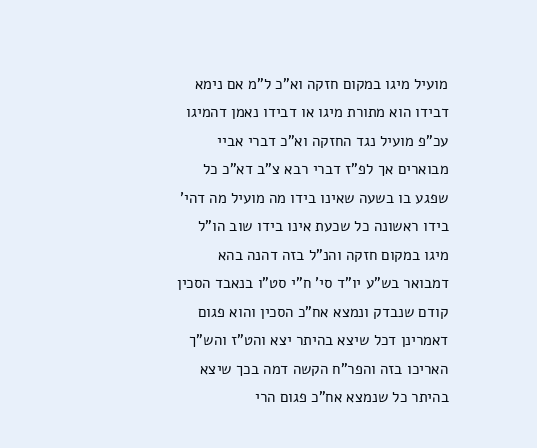מועיל מיגו במקום חזקה וא"כ ל"מ אם נימא דבידו הוא מתורת מיגו או דבידו נאמן דהמיגו עכ"פ מועיל נגד החזקה וא"כ דברי אביי מבוארים אך לפ"ז דברי רבא צ"ב דא"כ כל שפגע בו בשעה שאינו בידו מה מועיל מה דהי' בידו ראשונה כל שכעת אינו בידו שוב הו"ל מיגו במקום חזקה והנ"ל בזה דהנה בהא דמבואר בש"ע יו"ד סי' ח"י סט"ו בנאבד הסכין קודם שנבדק ונמצא אח"כ הסכין והוא פגום דאמרינן דכל שיצא בהיתר יצא והט"ז והש"ך האריכו בזה והפר"ח הקשה דמה בכך שיצא בהיתר כל שנמצא אח"כ פגום הרי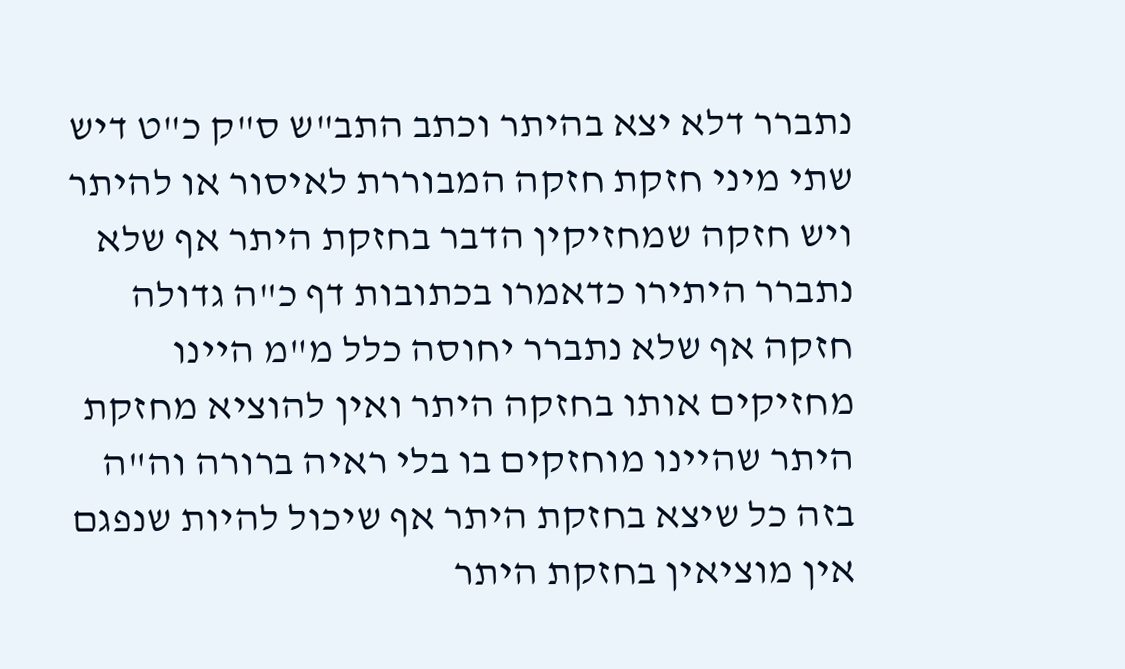נתברר דלא יצא בהיתר וכתב התב"ש ס"ק כ"ט דיש שתי מיני חזקת חזקה המבוררת לאיסור או להיתר ויש חזקה שמחזיקין הדבר בחזקת היתר אף שלא נתברר היתירו כדאמרו בכתובות דף כ"ה גדולה חזקה אף שלא נתברר יחוסה כלל מ"מ היינו מחזיקים אותו בחזקה היתר ואין להוציא מחזקת היתר שהיינו מוחזקים בו בלי ראיה ברורה וה"ה בזה כל שיצא בחזקת היתר אף שיכול להיות שנפגם אין מוציאין בחזקת היתר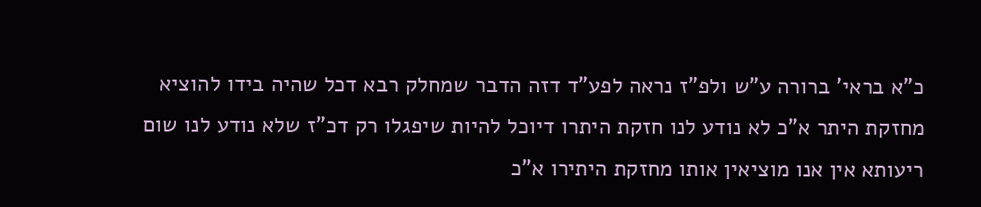כ"א בראי' ברורה ע"ש ולפ"ז נראה לפע"ד דזה הדבר שמחלק רבא דכל שהיה בידו להוציא מחזקת היתר א"כ לא נודע לנו חזקת היתרו דיוכל להיות שיפגלו רק דכ"ז שלא נודע לנו שום ריעותא אין אנו מוציאין אותו מחזקת היתירו א"כ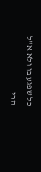כל שפגע בו ולא א"ל הרי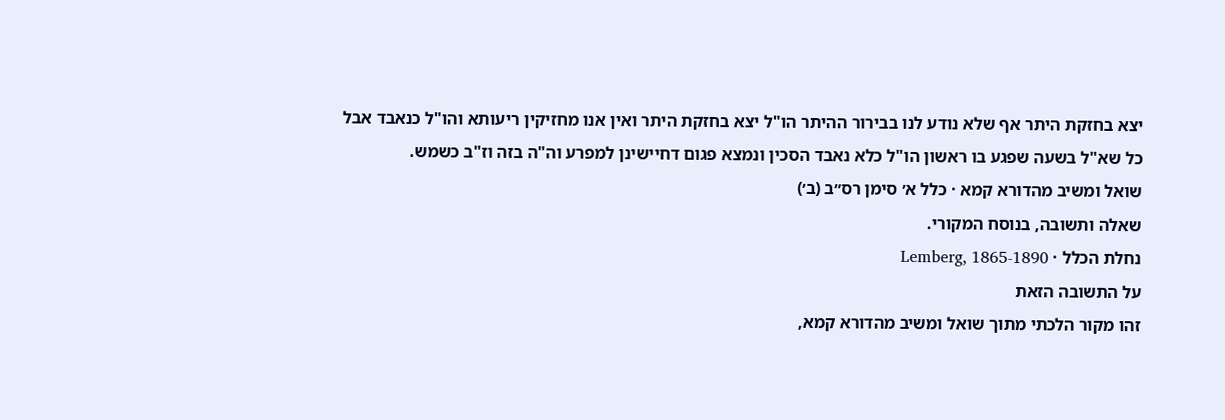יצא בחזקת היתר אף שלא נודע לנו בבירור ההיתר הו"ל יצא בחזקת היתר ואין אנו מחזיקין ריעותא והו"ל כנאבד אבל כל שא"ל בשעה שפגע בו ראשון הו"ל כלא נאבד הסכין ונמצא פגום דחיישינן למפרע וה"ה בזה וז"ב כשמש.
שואל ומשיב מהדורא קמא · כלל א׳ סימן רס״ב (ב׳)
שאלה ותשובה, בנוסח המקורי.
נחלת הכלל · Lemberg, 1865-1890
על התשובה הזאת
זהו מקור הלכתי מתוך שואל ומשיב מהדורא קמא,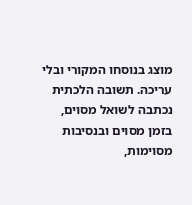מוצג בנוסחו המקורי ובלי עריכה. תשובה הלכתית נכתבה לשואל מסוים, בזמן מסוים ובנסיבות מסוימות,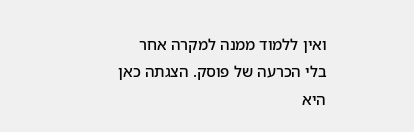ואין ללמוד ממנה למקרה אחר בלי הכרעה של פוסק. הצגתה כאן היא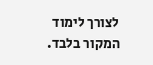לצורך לימוד המקור בלבד.